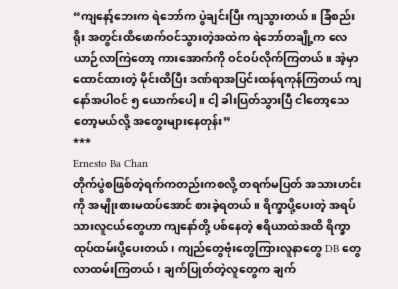“ကျနော့်ဘေးက ရဲဘော်က ပွဲချင်းပြီး ကျသွားတယ်။ ခြံစည်းရိုး အတွင်းထိဖောက်ဝင်သွားတဲ့အထဲက ရဲဘော်တချို့က လေယာဉ်လာကြဲတော့ ကားအောက်ကို ဝင်ဝပ်လိုက်ကြတယ်။ အဲ့မှာ ထောင်ထားတဲ့ မိုင်းထိပြီး ဒဏ်ရာအပြင်းထန်ရကုန်ကြတယ် ကျနော်အပါဝင် ၅ ယောက်ပေါ့။ ငါ့ ခါးပြတ်သွားပြီ ငါတော့သေတော့မယ်လို့ အတွေးများနေတုန်း”
***
Ernesto Ba Chan
တိုက်ပွဲစဖြစ်တဲ့ရက်ကတည်းကစလို့ တရက်မပြတ် အသားဟင်းကို အမျိုးစားမထပ်အောင် စားခဲ့ရတယ်။ ရိက္ခာပို့ပေးတဲ့ အရပ်သားလူငယ်တွေဟာ ကျနော်တို့ ပစ်နေတဲ့ ဧရိယာထဲအထိ ရိက္ခာထုပ်ထမ်းပို့ပေးတယ်၊ ကျည်တွေဗုံးတွေကြားလူနာတွေ DB တွေလာထမ်းကြတယ်၊ ချက်ပြုတ်တဲ့လူတွေက ချက်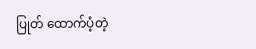ပြုတ် ထောက်ပံ့တဲ့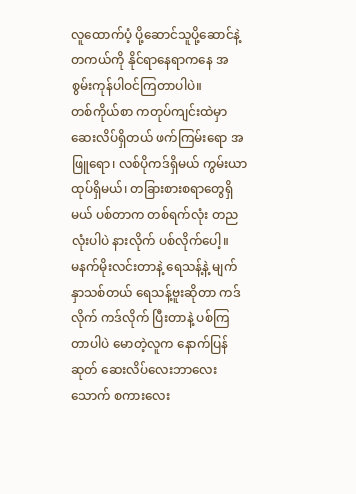လူထောက်ပံ့ ပို့ဆောင်သူပို့ဆောင်နဲ့
တကယ်ကို နိုင်ရာနေရာကနေ အစွမ်းကုန်ပါဝင်ကြတာပါပဲ။
တစ်ကိုယ်စာ ကတုပ်ကျင်းထဲမှာ ဆေးလိပ်ရှိတယ် ဖက်ကြမ်းရော အဖြူရော၊ လစ်ပိုကဒ်ရှိမယ် ကွမ်းယာထုပ်ရှိမယ်၊ တခြားစားစရာတွေရှိမယ် ပစ်တာက တစ်ရက်လုံး တညလုံးပါပဲ နားလိုက် ပစ်လိုက်ပေါ့။
မနက်မိုးလင်းတာနဲ့ ရေသန့်နဲ့ မျက်နှာသစ်တယ် ရေသန့်ဗူးဆိုတာ ကဒ်လိုက် ကဒ်လိုက် ပြီးတာနဲ့ ပစ်ကြတာပါပဲ မောတဲ့လူက နောက်ပြန်ဆုတ် ဆေးလိပ်လေးဘာလေးသောက် စကားလေး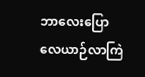ဘာလေးပြော လေယာဉ်လာကြဲ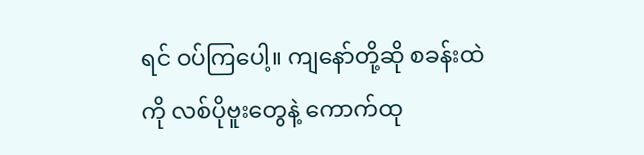ရင် ဝပ်ကြပေါ့။ ကျနော်တို့ဆို စခန်းထဲကို လစ်ပိုဗူးတွေနဲ့ ကောက်ထု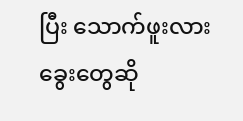ပြီး သောက်ဖူးလား ခွေးတွေဆို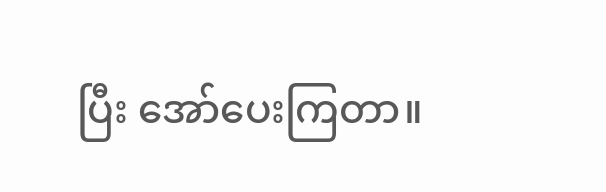ပြီး အော်ပေးကြတာ။